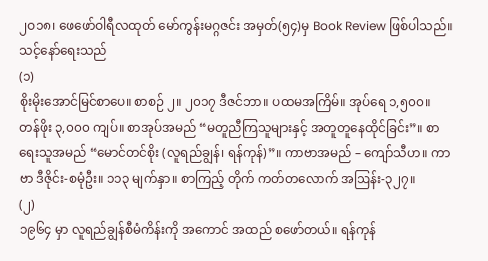၂ဝ၁၈၊ ဖေဖော်ဝါရီလထုတ် မော်ကွန်းမဂ္ဂဇင်း အမှတ်(၅၄)မှ Book Review ဖြစ်ပါသည်။
သင့်နော်ရေးသည်
(၁)
စိုးမိုးအောင်မြင်စာပေ။ စာစဉ် ၂။ ၂၀၁၇ ဒီဇင်ဘာ။ ပထမအကြိမ်။ အုပ်ရေ ၁,၅၀၀။ တန်ဖိုး ၃,၀၀၀ ကျပ်။ စာအုပ်အမည် “မတူညီကြသူများနှင့် အတူတူနေထိုင်ခြင်း”။ စာရေးသူအမည် “မောင်တင်စိုး (လူရည်ချွန်၊ ရန်ကုန်)”။ ကာဗာအမည် – ကျော်သီဟ။ ကာဗာ ဒီဇိုင်း-စမုံဦး။ ၁၁၃ မျက်နှာ။ စာကြည့် တိုက် ကတ်တလောက် အဩန်း-၃၂၇။
(၂)
၁၉၆၄ မှာ လူရည်ချွန်စီမံကိန်းကို အကောင် အထည် စဖော်တယ်။ ရန်ကုန်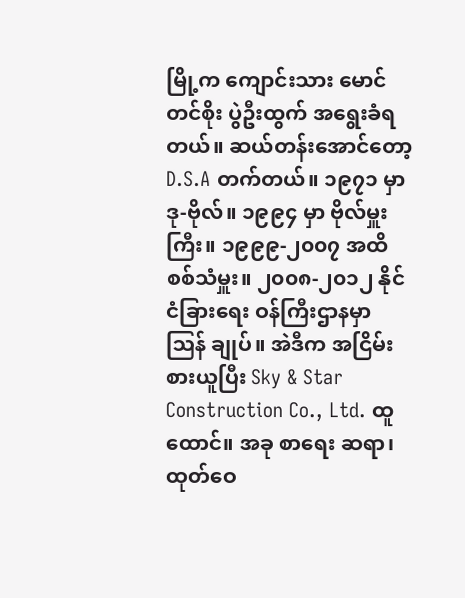မြို့က ကျောင်းသား မောင်တင်စိုး ပွဲဦးထွက် အရွေးခံရ တယ်။ ဆယ်တန်းအောင်တော့ D.S.A တက်တယ်။ ၁၉၇၁ မှာ ဒု-ဗိုလ်။ ၁၉၉၄ မှာ ဗိုလ်မှူးကြီး။ ၁၉၉၉-၂၀၀၇ အထိ စစ်သံမှူး။ ၂၀၀၈-၂၀၁၂ နိုင်ငံခြားရေး ဝန်ကြီးဌာနမှာ ဩန် ချုပ်။ အဲဒီက အငြိမ်း စားယူပြီး Sky & Star Construction Co., Ltd. ထူ ထောင်။ အခု စာရေး ဆရာ၊ ထုတ်ဝေ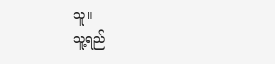သူ။
သူ့ရည်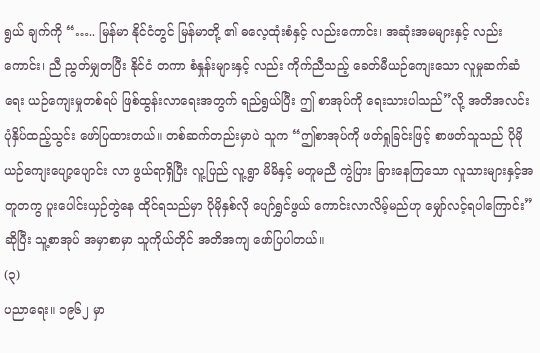ရွယ် ချက်ကို “….. မြန်မာ နိုင်ငံတွင် မြန်မာတို့ ၏ ဓလေ့ထုံးစံနှင့် လည်းကောင်း၊ အဆုံးအမများနှင့် လည်းကောင်း၊ ညီ ညွတ်မျှတပြီး နိုင်ငံ တကာ စံနှုန်းများနှင့် လည်း ကိုက်ညီသည့် ခေတ်မီယဉ်ကျေးသော လူမှုဆက်ဆံရေး ယဉ်ကျေးမှုတစ်ရပ် ဖြစ်ထွန်းလာရေးအတွက် ရည်ရွယ်ပြီး ဤ စာအုပ်ကို ရေးသားပါသည်”လို့ အတိအလင်း ပုံနှိပ်ထည့်သွင်း ဖော်ပြထားတယ်။ တစ်ဆက်တည်းမှာပဲ သူက “ဤစာအုပ်ကို ဖတ်ရှုခြင်းဖြင့် စာဖတ်သူသည် ပိုမို ယဉ်ကျေးပျော့ပျောင်း လာ ဖွယ်ရာရှိပြီး လူ့ပြည် လူ့ရွာ မိမိနှင့် မတူမညီ ကွဲပြား ခြားနေကြသော လူသားများနှင့်အတူတကွ ပူးပေါင်းယှဉ်တွဲနေ ထိုင်ရသည်မှာ ပိုမိုနှစ်လို ပျော်ရွှင်ဖွယ် ကောင်းလာလိမ့်မည်ဟု မျှော်လင့်ရပါကြောင်း”ဆိုပြီး သူ့စာအုပ် အမှာစာမှာ သူကိုယ်တိုင် အတိအကျ ဖော်ပြပါတယ်။
(၃)
ပညာရေး။ ၁၉၆၂ မှာ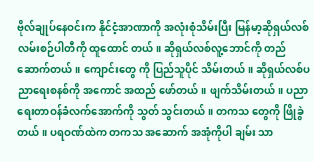ဗိုလ်ချုပ်နေဝင်းက နိုင်ငံ့အာဏာကို အလုံးစုံသိမ်းပြီး မြန်မာ့ဆိုရှယ်လစ် လမ်းစဉ်ပါတီကို ထူထောင် တယ်။ ဆိုရှယ်လစ်လူ့ဘောင်ကို တည်ဆောက်တယ်။ ကျောင်းတွေ ကို ပြည်သူပိုင် သိမ်းတယ်။ ဆိုရှယ်လစ်ပညာရေးစနစ်ကို အကောင် အထည် ဖော်တယ်။ ဖျက်သိမ်းတယ်။ ပညာရေးတာဝန်ခံလက်အောက်ကို သွတ် သွင်းတယ်။ တကသ တွေကို ဖြိုခွဲတယ်။ ပရဝဏ်ထဲက တကသ အဆောက် အအုံကိုပါ ချမ်း သာ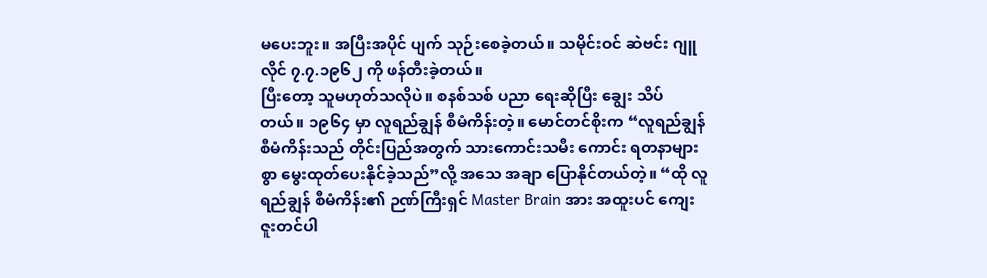မပေးဘူး။ အပြီးအပိုင် ပျက် သုဉ်းစေခဲ့တယ်။ သမိုင်းဝင် ဆဲဗင်း ဂျူလိုင် ၇.၇.၁၉၆၂ ကို ဖန်တီးခဲ့တယ်။
ပြီးတော့ သူမဟုတ်သလိုပဲ။ စနစ်သစ် ပညာ ရေးဆိုပြီး ချွေး သိပ်တယ်။ ၁၉၆၄ မှာ လူရည်ချွန် စီမံကိန်းတဲ့။ မောင်တင်စိုးက “လူရည်ချွန်စီမံကိန်းသည် တိုင်းပြည်အတွက် သားကောင်းသမီး ကောင်း ရတနာများစွာ မွေးထုတ်ပေးနိုင်ခဲ့သည်”လို့ အသေ အချာ ပြောနိုင်တယ်တဲ့။ “ထို လူရည်ချွန် စီမံကိန်း၏ ဉဏ်ကြီးရှင် Master Brain အား အထူးပင် ကျေးဇူးတင်ပါ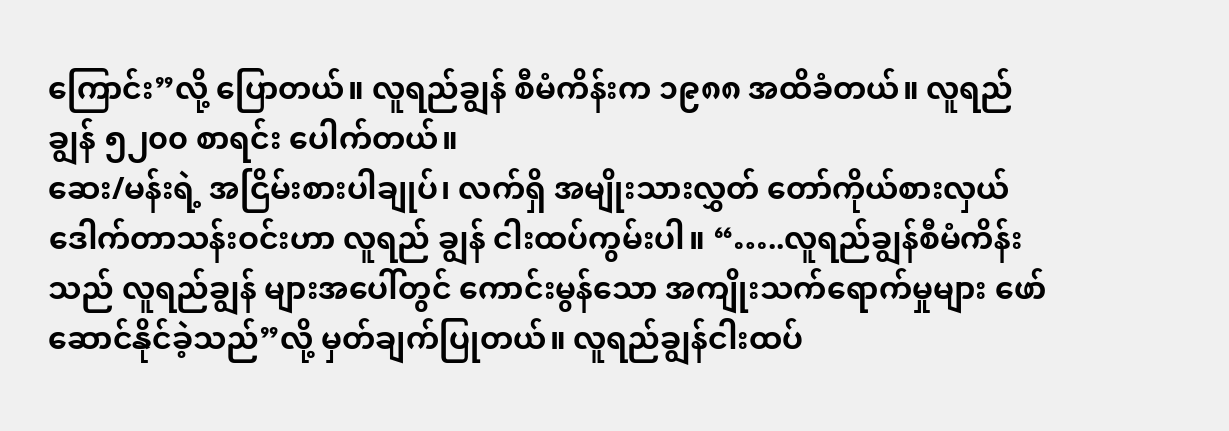ကြောင်း”လို့ ပြောတယ်။ လူရည်ချွန် စီမံကိန်းက ၁၉၈၈ အထိခံတယ်။ လူရည်ချွန် ၅၂၀၀ စာရင်း ပေါက်တယ်။
ဆေး/မန်းရဲ့ အငြိမ်းစားပါချုပ်၊ လက်ရှိ အမျိုးသားလွှတ် တော်ကိုယ်စားလှယ် ဒေါက်တာသန်းဝင်းဟာ လူရည် ချွန် ငါးထပ်ကွမ်းပါ။ “…..လူရည်ချွန်စီမံကိန်းသည် လူရည်ချွန် များအပေါ်တွင် ကောင်းမွန်သော အကျိုးသက်ရောက်မှုများ ဖော် ဆောင်နိုင်ခဲ့သည်”လို့ မှတ်ချက်ပြုတယ်။ လူရည်ချွန်ငါးထပ်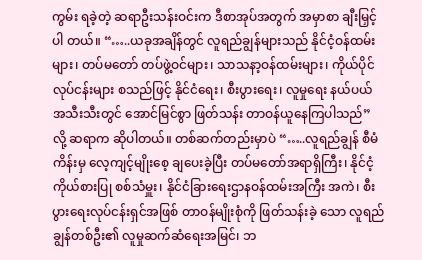ကွမ်း ရခဲ့တဲ့ ဆရာဦးသန်းဝင်းက ဒီစာအုပ်အတွက် အမှာစာ ချီးမြှင့်ပါ တယ်။ “…..ယခုအချိန်တွင် လူရည်ချွန်များသည် နိုင်ငံ့ဝန်ထမ်း များ၊ တပ်မတော် တပ်ဖွဲ့ဝင်များ၊ သာသနာ့ဝန်ထမ်းများ၊ ကိုယ်ပိုင် လုပ်ငန်းများ စသည်ဖြင့် နိုင်ငံရေး၊ စီးပွားရေး၊ လူမှုရေး နယ်ပယ် အသီးသီးတွင် အောင်မြင်စွာ ဖြတ်သန်း တာဝန်ယူနေကြပါသည်” လို့ ဆရာက ဆိုပါတယ်။ တစ်ဆက်တည်းမှာပဲ “…..လူရည်ချွန် စီမံကိန်းမှ လေ့ကျင့်မျိုးစေ့ ချပေးခဲ့ပြီး တပ်မတော်အရာရှိကြီး၊ နိုင်ငံ့ကိုယ်စားပြု စစ်သံမှူး၊ နိုင်ငံခြားရေးဌာနဝန်ထမ်းအကြီး အကဲ၊ စီးပွားရေးလုပ်ငန်းရှင်အဖြစ် တာဝန်မျိုးစုံကို ဖြတ်သန်းခဲ့ သော လူရည်ချွန်တစ်ဦး၏ လူမှုဆက်ဆံရေးအမြင်၊ ဘ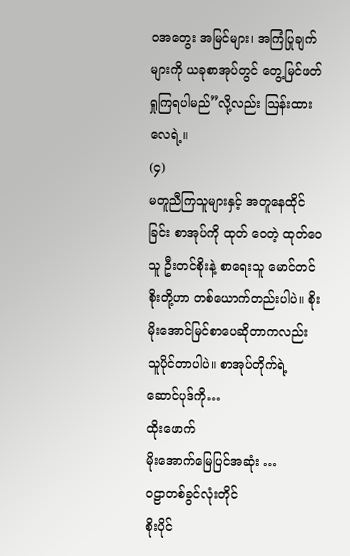ဝအတွေး အမြင်များ၊ အကြံပြုချက်များကို ယခုစာအုပ်တွင် တွေ့မြင်ဖတ် ရှုကြရပါမည်”လို့လည်း ဩန်းထားလေရဲ့။
(၄)
မတူညီကြသူများနှင့် အတူနေထိုင်ခြင်း စာအုပ်ကို ထုတ် ဝေတဲ့ ထုတ်ဝေသူ ဦးတင်စိုးနဲ့ စာရေးသူ မောင်တင်စိုးတို့ဟာ တစ်ယောက်တည်းပါပဲ။ စိုးမိုးအောင်မြင်စာပေဆိုတာကလည်း သူပိုင်တာပါပဲ။ စာအုပ်တိုက်ရဲ့ ဆောင်ပုဒ်ကို…
ထိုးဖောက်
မိုးအောက်မြေပြင်အဆုံး …
ဝဠာတစ်ခွင်လုံးတိုင်
စိုးပိုင်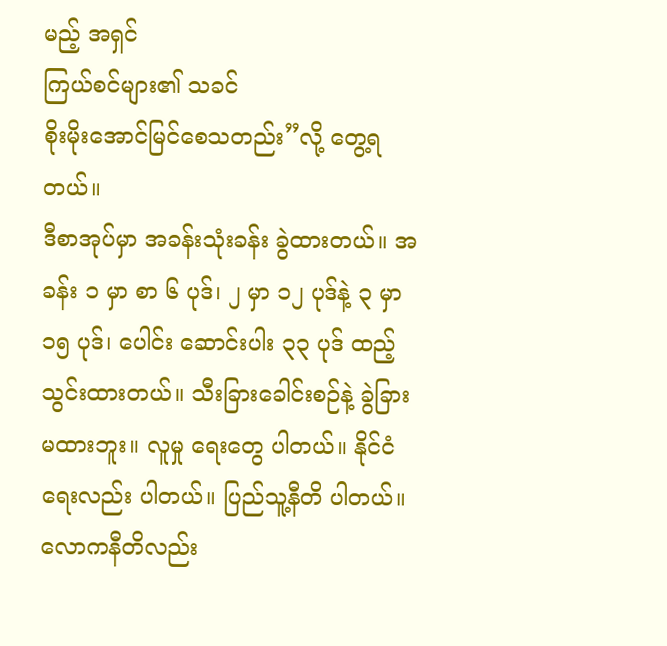မည့် အရှင်
ကြယ်စင်များ၏ သခင်
စိုးမိုးအောင်မြင်စေသတည်း”လို့ တွေ့ရတယ်။
ဒီစာအုပ်မှာ အခန်းသုံးခန်း ခွဲထားတယ်။ အခန်း ၁ မှာ စာ ၆ ပုဒ်၊ ၂ မှာ ၁၂ ပုဒ်နဲ့ ၃ မှာ ၁၅ ပုဒ်၊ ပေါင်း ဆောင်းပါး ၃၃ ပုဒ် ထည့်သွင်းထားတယ်။ သီးခြားခေါင်းစဉ်နဲ့ ခွဲခြားမထားဘူး။ လူမှု ရေးတွေ ပါတယ်။ နိုင်ငံရေးလည်း ပါတယ်။ ပြည်သူ့နီတိ ပါတယ်။ လောကနီတိလည်း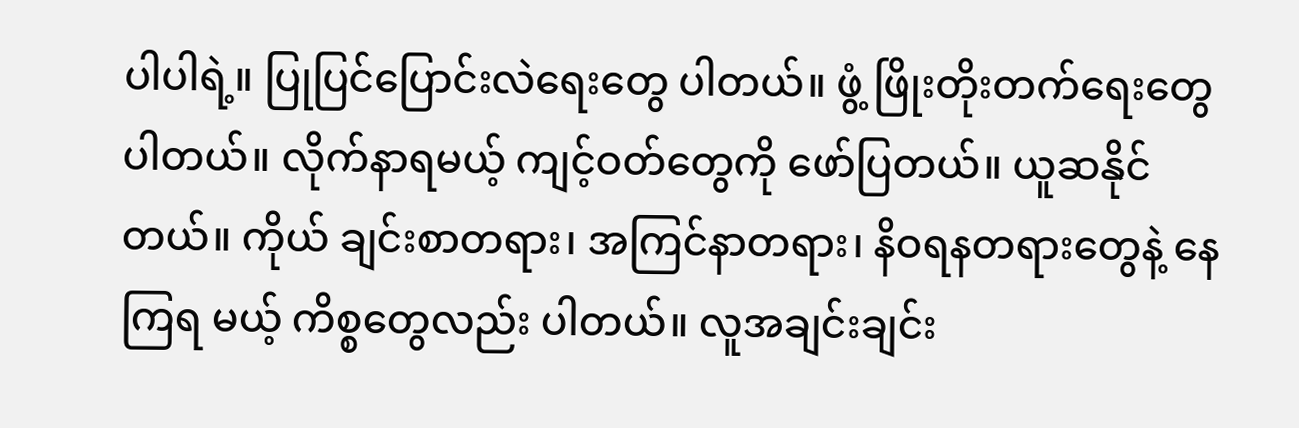ပါပါရဲ့။ ပြုပြင်ပြောင်းလဲရေးတွေ ပါတယ်။ ဖွံ့ ဖြိုးတိုးတက်ရေးတွေ ပါတယ်။ လိုက်နာရမယ့် ကျင့်ဝတ်တွေကို ဖော်ပြတယ်။ ယူဆနိုင်တယ်။ ကိုယ် ချင်းစာတရား၊ အကြင်နာတရား၊ နိဝရနတရားတွေနဲ့ နေကြရ မယ့် ကိစ္စတွေလည်း ပါတယ်။ လူအချင်းချင်း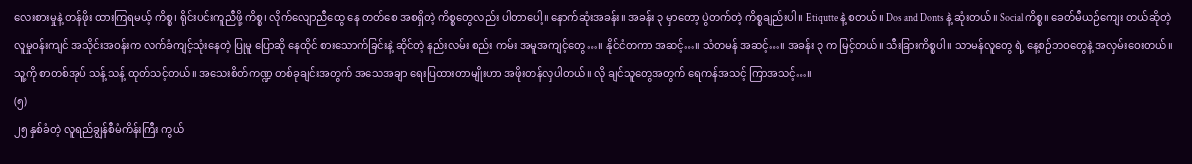လေးစားမှုနဲ့ တန်ဖိုး ထားကြရမယ့် ကိစ္စ၊ ရိုင်းပင်းကူညီဖို့ ကိစ္စ၊ လိုက်လျောညီထွေ နေ တတ်စေ အစရှိတဲ့ ကိစ္စတွေလည်း ပါတာပေါ့။ နောက်ဆုံးအခန်း။ အခန်း ၃ မှာတော့ ပွဲတက်တဲ့ ကိစ္စချည်းပါ။ Etiqutte နဲ့ စတယ်။ Dos and Donts နဲ့ ဆုံးတယ်။ Social ကိစ္စ။ ခေတ်မီယဉ်ကျေး တယ်ဆိုတဲ့ လူမှုဝန်းကျင် အသိုင်းအဝန်းက လက်ခံကျင့်သုံးနေတဲ့ ပြုမူ ပြောဆို နေထိုင် စားသောက်ခြင်းနဲ့ ဆိုင်တဲ့ နည်းလမ်း စည်း ကမ်း အမူအကျင့်တွေ…။ နိုင်ငံတကာ အဆင့်…။ သံတမန် အဆင့်…။ အခန်း ၃ က မြင့်တယ်။ သီးခြားကိစ္စပါ။ သာမန်လူတွေ ရဲ့ နေ့စဉ်ဘဝတွေနဲ့ အလှမ်းဝေးတယ်။ သူ့ကို စာတစ်အုပ် သန့် သန့် ထုတ်သင့်တယ်။ အသေးစိတ်ကဏ္ဍ တစ်ခုချင်းအတွက် အသေအချာ ရေးပြထားတာမျိုးဟာ အဖိုးတန်လှပါတယ်။ လို ချင်သူတွေအတွက် ရေကန်အသင့် ကြာအသင့်…။
(၅)
၂၅ နှစ်ခံတဲ့ လူရည်ချွန်စီမံကိန်းကြီး ကွယ်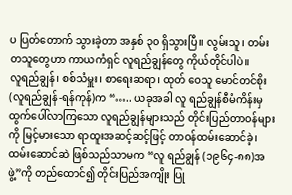ပ ပြတ်တောက် သွားခဲ့တာ အနှစ် ၃၀ ရှိသွားပြီ။ လွမ်းသူ၊ တမ်းတသူတွေဟာ ကာယကံရှင် လူရည်ချွန်တွေ ကိုယ်တိုင်ပါပဲ။
လူရည်ချွန်၊ စစ်သံမှူး၊ စာရေးဆရာ၊ ထုတ် ဝေသူ မောင်တင်စိုး (လူရည်ချွန်-ရန်ကုန်)က “….. ယခုအခါ လူ ရည်ချွန်စီမံကိန်းမှ ထွက်ပေါ်လာကြသော လူရည်ချွန်များသည် တိုင်းပြည်တာဝန်များကို မြင့်မားသော ရာထူးအဆင့်ဆင့်ဖြင့် တာဝန်ထမ်းဆောင်ခဲ့၊ ထမ်းဆောင်ဆဲ ဖြစ်သည်သာမက “လူ ရည်ချွန် (၁၉၆၄-၈၈)အဖွဲ့”ကို တည်ထောင်၍ တိုင်းပြည်အကျိုး ပြု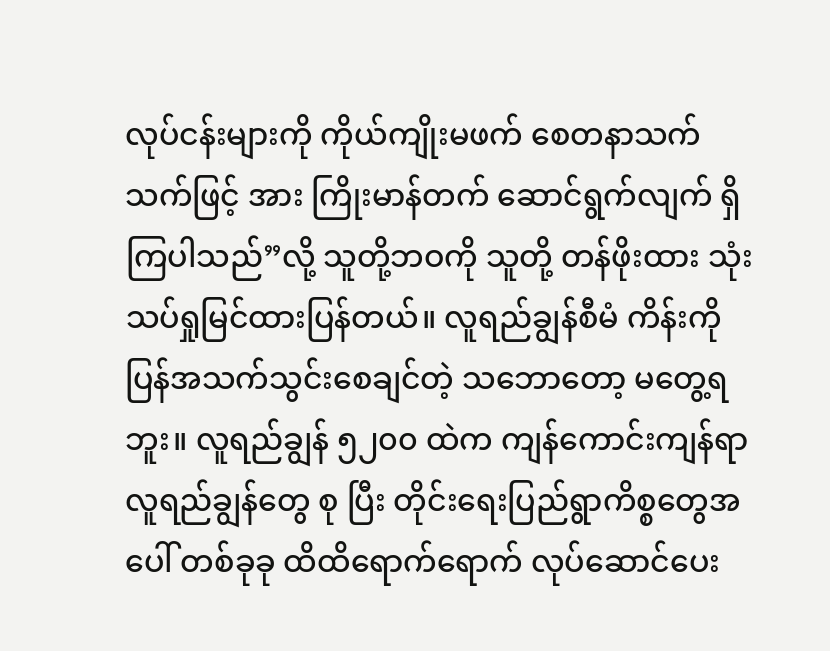လုပ်ငန်းများကို ကိုယ်ကျိုးမဖက် စေတနာသက်သက်ဖြင့် အား ကြိုးမာန်တက် ဆောင်ရွက်လျက် ရှိကြပါသည်”လို့ သူတို့ဘဝကို သူတို့ တန်ဖိုးထား သုံးသပ်ရှုမြင်ထားပြန်တယ်။ လူရည်ချွန်စီမံ ကိန်းကို ပြန်အသက်သွင်းစေချင်တဲ့ သဘောတော့ မတွေ့ရဘူး။ လူရည်ချွန် ၅၂၀၀ ထဲက ကျန်ကောင်းကျန်ရာ လူရည်ချွန်တွေ စု ပြီး တိုင်းရေးပြည်ရွာကိစ္စတွေအပေါ် တစ်ခုခု ထိထိရောက်ရောက် လုပ်ဆောင်ပေး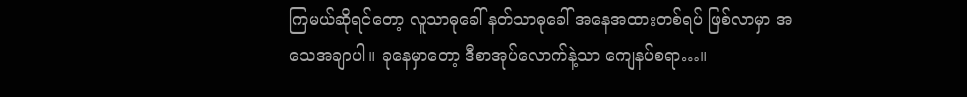ကြမယ်ဆိုရင်တော့ လူသာဓုခေါ် နတ်သာဓုခေါ် အနေအထားတစ်ရပ် ဖြစ်လာမှာ အသေအချာပါ။ ခုနေမှာတော့ ဒီစာအုပ်လောက်နဲ့သာ ကျေနပ်စရာ…။